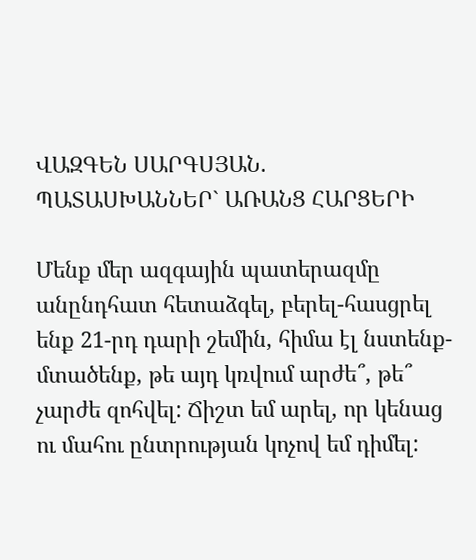ՎԱԶԳԵՆ ՍԱՐԳՍՅԱՆ. ՊԱՏԱՍԽԱՆՆԵՐ` ԱՌԱՆՑ ՀԱՐՑԵՐԻ

Մենք մեր ազգային պատերազմը անընդհատ հետաձգել, բերել-հասցրել ենք 21-րդ դարի շեմին, հիմա էլ նստենք-մտածենք, թե այդ կռվում արժե՞, թե՞ չարժե զոհվել: Ճիշտ եմ արել, որ կենաց ու մահու ընտրության կոչով եմ դիմել: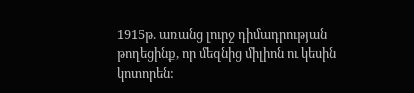1915թ. առանց լուրջ դիմադրության թողեցինք, որ մեզնից միլիոն ու կեսին կոտորեն: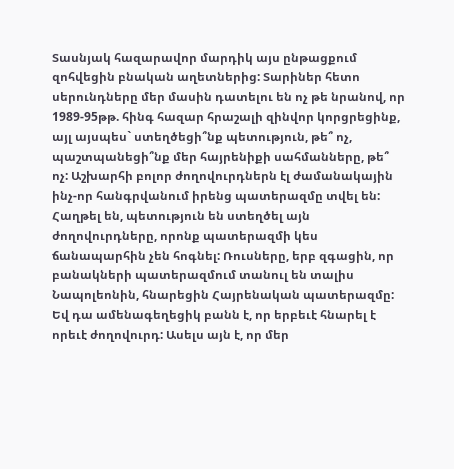Տասնյակ հազարավոր մարդիկ այս ընթացքում զոհվեցին բնական աղետներից: Տարիներ հետո սերունդները մեր մասին դատելու են ոչ թե նրանով, որ 1989-95թթ. հինգ հազար հրաշալի զինվոր կորցրեցինք, այլ այսպես` ստեղծեցի՞նք պետություն, թե՞ ոչ, պաշտպանեցի՞նք մեր հայրենիքի սահմանները, թե՞ ոչ: Աշխարհի բոլոր ժողովուրդներն էլ ժամանակային ինչ-որ հանգրվանում իրենց պատերազմը տվել են: Հաղթել են, պետություն են ստեղծել այն ժողովուրդները, որոնք պատերազմի կես ճանապարհին չեն հոգնել: Ռուսները, երբ զգացին, որ բանակների պատերազմում տանուլ են տալիս Նապոլեոնին, հնարեցին Հայրենական պատերազմը: Եվ դա ամենագեղեցիկ բանն է, որ երբեւէ հնարել է որեւէ ժողովուրդ: Ասելս այն է, որ մեր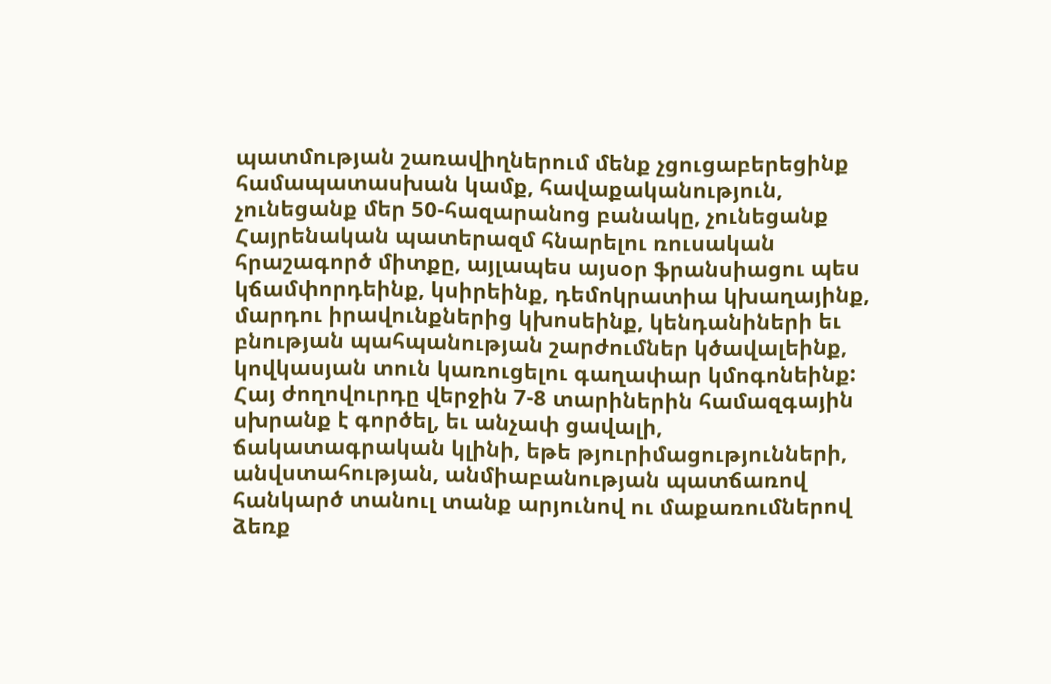պատմության շառավիղներում մենք չցուցաբերեցինք համապատասխան կամք, հավաքականություն, չունեցանք մեր 50-հազարանոց բանակը, չունեցանք Հայրենական պատերազմ հնարելու ռուսական հրաշագործ միտքը, այլապես այսօր ֆրանսիացու պես կճամփորդեինք, կսիրեինք, դեմոկրատիա կխաղայինք, մարդու իրավունքներից կխոսեինք, կենդանիների եւ բնության պահպանության շարժումներ կծավալեինք, կովկասյան տուն կառուցելու գաղափար կմոգոնեինք: Հայ ժողովուրդը վերջին 7-8 տարիներին համազգային սխրանք է գործել, եւ անչափ ցավալի, ճակատագրական կլինի, եթե թյուրիմացությունների, անվստահության, անմիաբանության պատճառով հանկարծ տանուլ տանք արյունով ու մաքառումներով ձեռք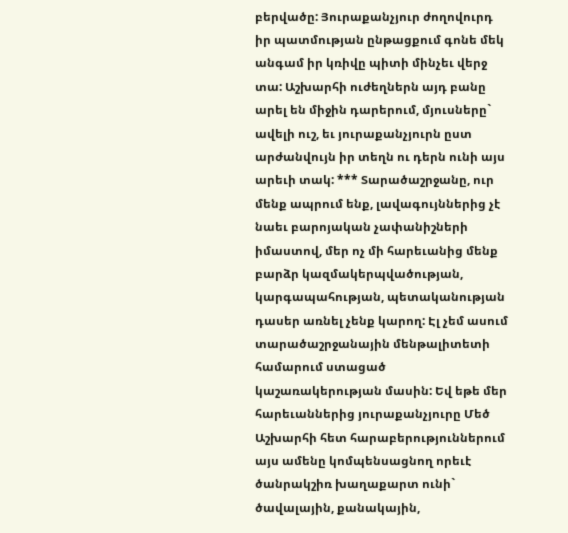բերվածը: Յուրաքանչյուր ժողովուրդ իր պատմության ընթացքում գոնե մեկ անգամ իր կռիվը պիտի մինչեւ վերջ տա: Աշխարհի ուժեղներն այդ բանը արել են միջին դարերում, մյուսները` ավելի ուշ, եւ յուրաքանչյուրն ըստ արժանվույն իր տեղն ու դերն ունի այս արեւի տակ: *** Տարածաշրջանը, ուր մենք ապրում ենք, լավագույններից չէ նաեւ բարոյական չափանիշների իմաստով, մեր ոչ մի հարեւանից մենք բարձր կազմակերպվածության, կարգապահության, պետականության դասեր առնել չենք կարող: Էլ չեմ ասում տարածաշրջանային մենթալիտետի համարում ստացած կաշառակերության մասին: Եվ եթե մեր հարեւաններից յուրաքանչյուրը Մեծ Աշխարհի հետ հարաբերություններում այս ամենը կոմպենսացնող որեւէ ծանրակշիռ խաղաքարտ ունի` ծավալային, քանակային,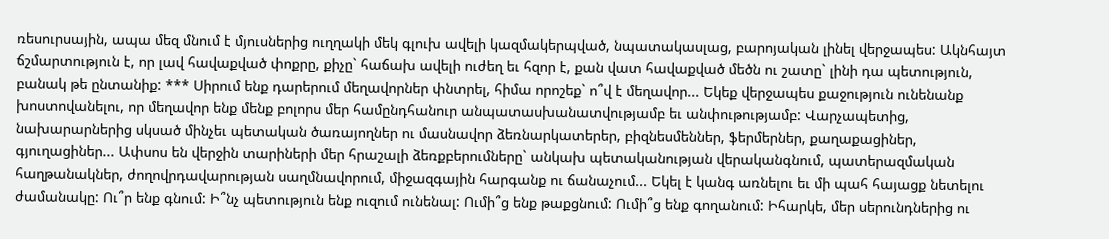ռեսուրսային, ապա մեզ մնում է մյուսներից ուղղակի մեկ գլուխ ավելի կազմակերպված, նպատակասլաց, բարոյական լինել վերջապես: Ակնհայտ ճշմարտություն է, որ լավ հավաքված փոքրը, քիչը` հաճախ ավելի ուժեղ եւ հզոր է, քան վատ հավաքված մեծն ու շատը` լինի դա պետություն, բանակ թե ընտանիք: *** Սիրում ենք դարերում մեղավորներ փնտրել, հիմա որոշեք` ո՞վ է մեղավոր... Եկեք վերջապես քաջություն ունենանք խոստովանելու, որ մեղավոր ենք մենք բոլորս մեր համընդհանուր անպատասխանատվությամբ եւ անփութությամբ: Վարչապետից, նախարարներից սկսած մինչեւ պետական ծառայողներ ու մասնավոր ձեռնարկատերեր, բիզնեսմեններ, ֆերմերներ, քաղաքացիներ, գյուղացիներ... Ափսոս են վերջին տարիների մեր հրաշալի ձեռքբերումները` անկախ պետականության վերականգնում, պատերազմական հաղթանակներ, ժողովրդավարության սաղմնավորում, միջազգային հարգանք ու ճանաչում... Եկել է կանգ առնելու եւ մի պահ հայացք նետելու ժամանակը: Ու՞ր ենք գնում: Ի՞նչ պետություն ենք ուզում ունենալ: Ումի՞ց ենք թաքցնում: Ումի՞ց ենք գողանում: Իհարկե, մեր սերունդներից ու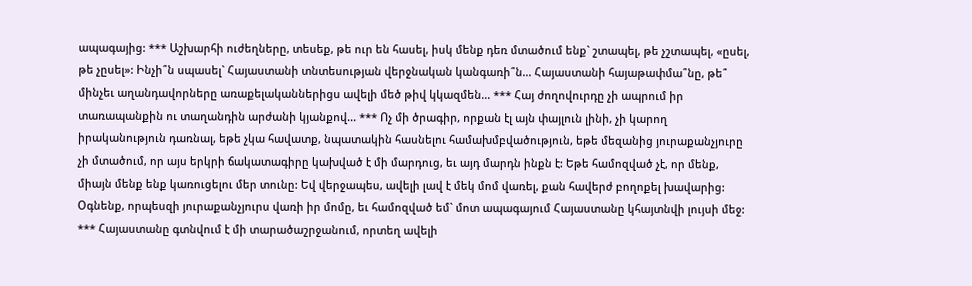ապագայից: *** Աշխարհի ուժեղները, տեսեք, թե ուր են հասել, իսկ մենք դեռ մտածում ենք` շտապել, թե չշտապել, «ըսել, թե չըսել»: Ինչի՞ն սպասել` Հայաստանի տնտեսության վերջնական կանգառի՞ն... Հայաստանի հայաթափմա՞նը, թե՞ մինչեւ աղանդավորները առաքելականներիցս ավելի մեծ թիվ կկազմեն... *** Հայ ժողովուրդը չի ապրում իր տառապանքին ու տաղանդին արժանի կյանքով... *** Ոչ մի ծրագիր, որքան էլ այն փայլուն լինի, չի կարող իրականություն դառնալ, եթե չկա հավատք, նպատակին հասնելու համախմբվածություն, եթե մեզանից յուրաքանչյուրը չի մտածում, որ այս երկրի ճակատագիրը կախված է մի մարդուց, եւ այդ մարդն ինքն է: Եթե համոզված չէ, որ մենք, միայն մենք ենք կառուցելու մեր տունը: Եվ վերջապես, ավելի լավ է մեկ մոմ վառել, քան հավերժ բողոքել խավարից: Օգնենք, որպեսզի յուրաքանչյուրս վառի իր մոմը, եւ համոզված եմ` մոտ ապագայում Հայաստանը կհայտնվի լույսի մեջ: *** Հայաստանը գտնվում է մի տարածաշրջանում, որտեղ ավելի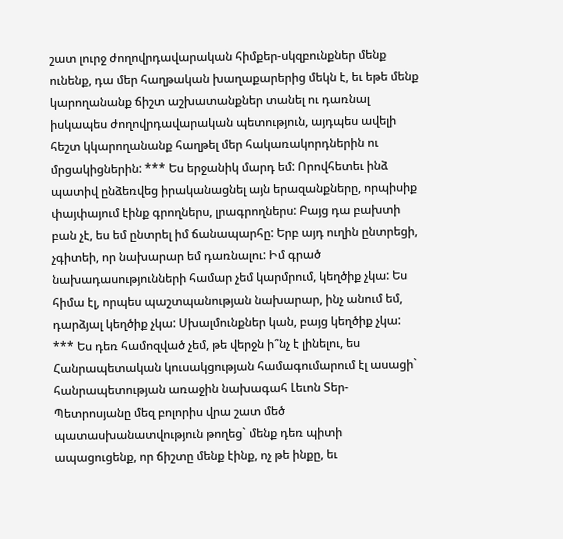շատ լուրջ ժողովրդավարական հիմքեր-սկզբունքներ մենք ունենք, դա մեր հաղթական խաղաքարերից մեկն է, եւ եթե մենք կարողանանք ճիշտ աշխատանքներ տանել ու դառնալ իսկապես ժողովրդավարական պետություն, այդպես ավելի հեշտ կկարողանանք հաղթել մեր հակառակորդներին ու մրցակիցներին: *** Ես երջանիկ մարդ եմ: Որովհետեւ ինձ պատիվ ընձեռվեց իրականացնել այն երազանքները, որպիսիք փայփայում էինք գրողներս, լրագրողներս: Բայց դա բախտի բան չէ, ես եմ ընտրել իմ ճանապարհը: Երբ այդ ուղին ընտրեցի, չգիտեի, որ նախարար եմ դառնալու: Իմ գրած նախադասությունների համար չեմ կարմրում, կեղծիք չկա: Ես հիմա էլ, որպես պաշտպանության նախարար, ինչ անում եմ, դարձյալ կեղծիք չկա: Սխալմունքներ կան, բայց կեղծիք չկա: *** Ես դեռ համոզված չեմ, թե վերջն ի՞նչ է լինելու, ես Հանրապետական կուսակցության համագումարում էլ ասացի` հանրապետության առաջին նախագահ Լեւոն Տեր-Պետրոսյանը մեզ բոլորիս վրա շատ մեծ պատասխանատվություն թողեց` մենք դեռ պիտի ապացուցենք, որ ճիշտը մենք էինք, ոչ թե ինքը, եւ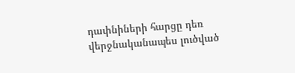դափնիների հարցը դեռ վերջնականապես լուծված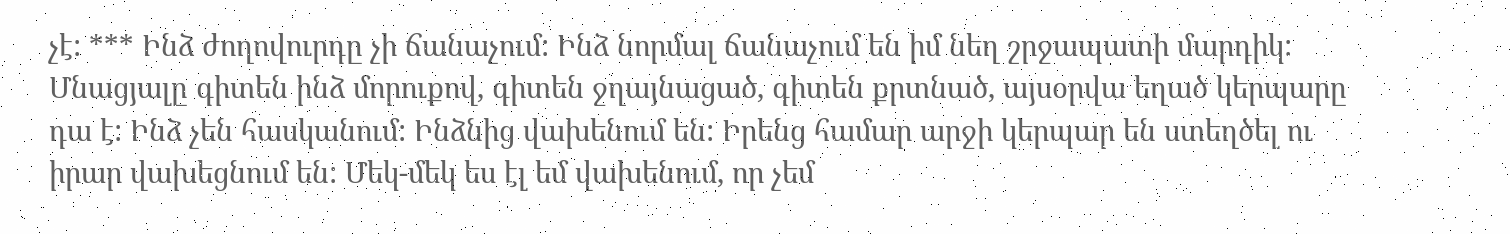չէ: *** Ինձ ժողովուրդը չի ճանաչում: Ինձ նորմալ ճանաչում են իմ նեղ շրջապատի մարդիկ: Մնացյալը գիտեն ինձ մորուքով, գիտեն ջղայնացած, գիտեն քրտնած, այսօրվա եղած կերպարը դա է: Ինձ չեն հասկանում: Ինձնից վախենում են: Իրենց համար արջի կերպար են ստեղծել ու իրար վախեցնում են: Մեկ-մեկ ես էլ եմ վախենում, որ չեմ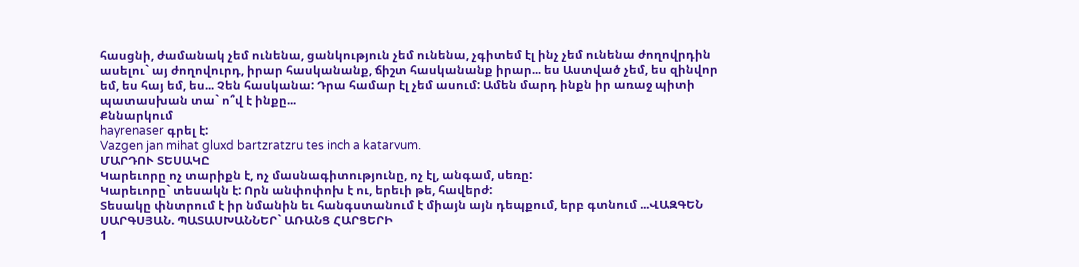հասցնի, ժամանակ չեմ ունենա, ցանկություն չեմ ունենա, չգիտեմ էլ ինչ չեմ ունենա ժողովրդին ասելու` այ ժողովուրդ, իրար հասկանանք, ճիշտ հասկանանք իրար... ես Աստված չեմ, ես զինվոր եմ, ես հայ եմ, ես... Չեն հասկանա: Դրա համար էլ չեմ ասում: Ամեն մարդ ինքն իր առաջ պիտի պատասխան տա` ո՞վ է ինքը...
Քննարկում
hayrenaser գրել է:
Vazgen jan mihat gluxd bartzratzru tes inch a katarvum.
ՄԱՐԴՈՒ ՏԵՍԱԿԸ
Կարեւորը ոչ տարիքն է, ոչ մասնագիտությունը, ոչ էլ, անգամ, սեռը:
Կարեւորը` տեսակն է: Որն անփոփոխ է ու, երեւի թե, հավերժ:
Տեսակը փնտրում է իր նմանին եւ հանգստանում է միայն այն դեպքում, երբ գտնում ...ՎԱԶԳԵՆ ՍԱՐԳՍՅԱՆ. ՊԱՏԱՍԽԱՆՆԵՐ` ԱՌԱՆՑ ՀԱՐՑԵՐԻ
1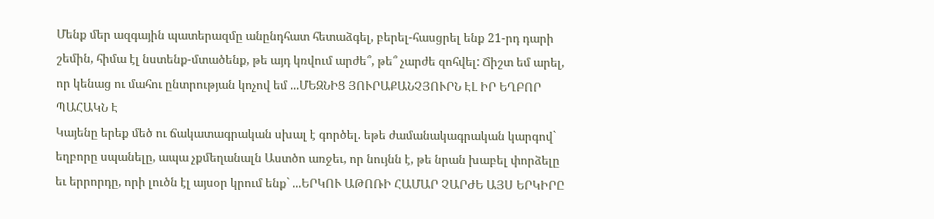Մենք մեր ազգային պատերազմը անընդհատ հետաձգել, բերել-հասցրել ենք 21-րդ դարի շեմին, հիմա էլ նստենք-մտածենք, թե այդ կռվում արժե՞, թե՞ չարժե զոհվել: Ճիշտ եմ արել, որ կենաց ու մահու ընտրության կոչով եմ ...ՄԵԶՆԻՑ ՅՈՒՐԱՔԱՆՉՅՈՒՐՆ ԷԼ ԻՐ ԵՂԲՈՐ ՊԱՀԱԿՆ Է
Կայենը երեք մեծ ու ճակատագրական սխալ է գործել. եթե ժամանակագրական կարգով` եղբորը սպանելը, ապա չքմեղանալն Աստծո առջեւ, որ նույնն է, թե նրան խաբել փորձելը եւ երրորդը, որի լուծն էլ այսօր կրում ենք` ...ԵՐԿՈՒ ԱԹՈՌԻ ՀԱՄԱՐ ՉԱՐԺԵ ԱՅՍ ԵՐԿԻՐԸ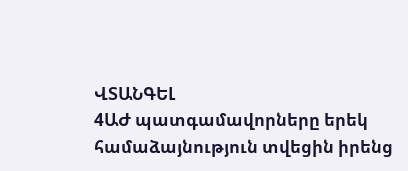ՎՏԱՆԳԵԼ
4ԱԺ պատգամավորները երեկ համաձայնություն տվեցին իրենց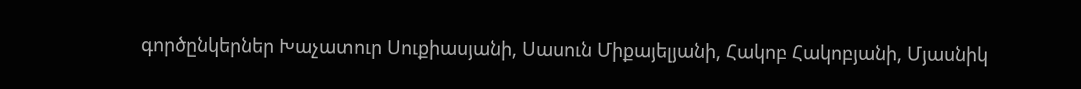գործընկերներ Խաչատուր Սուքիասյանի, Սասուն Միքայելյանի, Հակոբ Հակոբյանի, Մյասնիկ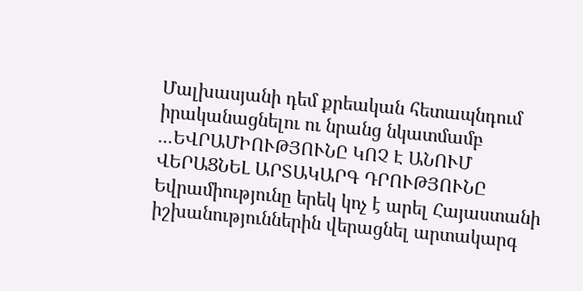Մալխասյանի դեմ քրեական հետապնդում իրականացնելու ու նրանց նկատմամբ ...ԵՎՐԱՄԻՈՒԹՅՈՒՆԸ ԿՈՉ Է ԱՆՈՒՄ ՎԵՐԱՑՆԵԼ ԱՐՏԱԿԱՐԳ ԴՐՈՒԹՅՈՒՆԸ
Եվրամիությունը երեկ կոչ է արել Հայաստանի իշխանություններին վերացնել արտակարգ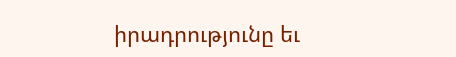իրադրությունը եւ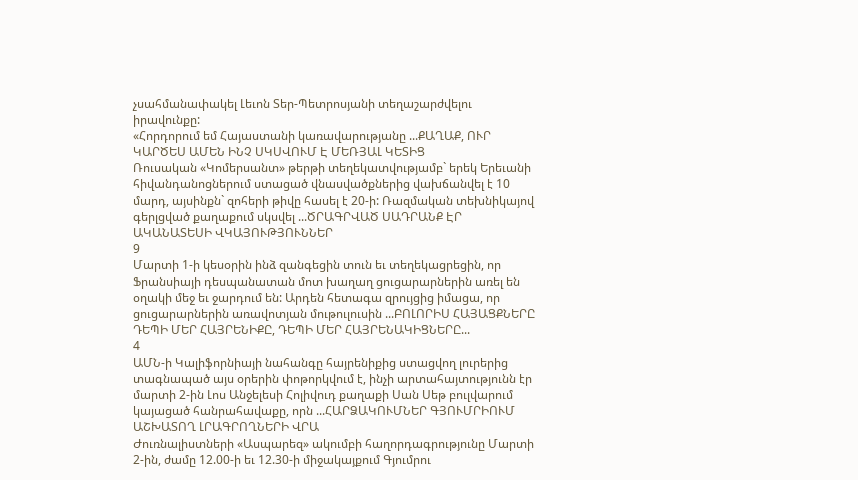չսահմանափակել Լեւոն Տեր-Պետրոսյանի տեղաշարժվելու իրավունքը:
«Հորդորում եմ Հայաստանի կառավարությանը ...ՔԱՂԱՔ, ՈՒՐ ԿԱՐԾԵՍ ԱՄԵՆ ԻՆՉ ՍԿՍՎՈՒՄ Է ՄԵՌՅԱԼ ԿԵՏԻՑ
Ռուսական «Կոմերսանտ» թերթի տեղեկատվությամբ` երեկ Երեւանի հիվանդանոցներում ստացած վնասվածքներից վախճանվել է 10 մարդ, այսինքն` զոհերի թիվը հասել է 20-ի: Ռազմական տեխնիկայով գերլցված քաղաքում սկսվել ...ԾՐԱԳՐՎԱԾ ՍԱԴՐԱՆՔ ԷՐ ԱԿԱՆԱՏԵՍԻ ՎԿԱՅՈՒԹՅՈՒՆՆԵՐ
9
Մարտի 1-ի կեսօրին ինձ զանգեցին տուն եւ տեղեկացրեցին, որ Ֆրանսիայի դեսպանատան մոտ խաղաղ ցուցարարներին առել են օղակի մեջ եւ ջարդում են: Արդեն հետագա զրույցից իմացա, որ ցուցարարներին առավոտյան մութուլուսին ...ԲՈԼՈՐԻՍ ՀԱՅԱՑՔՆԵՐԸ ԴԵՊԻ ՄԵՐ ՀԱՅՐԵՆԻՔԸ, ԴԵՊԻ ՄԵՐ ՀԱՅՐԵՆԱԿԻՑՆԵՐԸ...
4
ԱՄՆ-ի Կալիֆորնիայի նահանգը հայրենիքից ստացվող լուրերից տագնապած այս օրերին փոթորկվում է, ինչի արտահայտությունն էր մարտի 2-ին Լոս Անջելեսի Հոլիվուդ քաղաքի Սան Սեթ բուլվարում կայացած հանրահավաքը, որն ...ՀԱՐՁԱԿՈՒՄՆԵՐ ԳՅՈՒՄՐԻՈՒՄ ԱՇԽԱՏՈՂ ԼՐԱԳՐՈՂՆԵՐԻ ՎՐԱ
Ժուռնալիստների «Ասպարեզ» ակումբի հաղորդագրությունը Մարտի 2-ին, ժամը 12.00-ի եւ 12.30-ի միջակայքում Գյումրու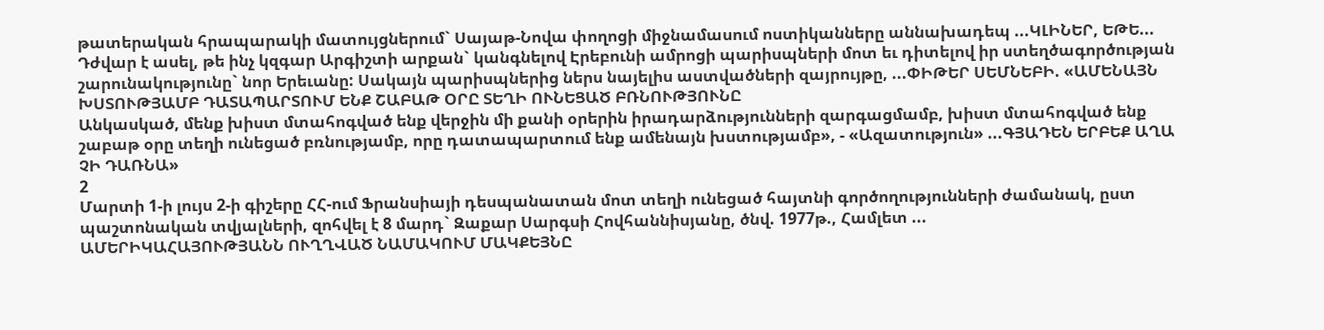թատերական հրապարակի մատույցներում` Սայաթ-Նովա փողոցի միջնամասում ոստիկանները աննախադեպ ...ԿԼԻՆԵՐ, ԵԹԵ...
Դժվար է ասել, թե ինչ կզգար Արգիշտի արքան` կանգնելով Էրեբունի ամրոցի պարիսպների մոտ եւ դիտելով իր ստեղծագործության շարունակությունը` նոր Երեւանը: Սակայն պարիսպներից ներս նայելիս աստվածների զայրույթը, ...ՓԻԹԵՐ ՍԵՄՆԵԲԻ. «ԱՄԵՆԱՅՆ ԽՍՏՈՒԹՅԱՄԲ ԴԱՏԱՊԱՐՏՈՒՄ ԵՆՔ ՇԱԲԱԹ ՕՐԸ ՏԵՂԻ ՈՒՆԵՑԱԾ ԲՌՆՈՒԹՅՈՒՆԸ
Անկասկած, մենք խիստ մտահոգված ենք վերջին մի քանի օրերին իրադարձությունների զարգացմամբ, խիստ մտահոգված ենք շաբաթ օրը տեղի ունեցած բռնությամբ, որը դատապարտում ենք ամենայն խստությամբ», - «Ազատություն» ...ԳՅԱԴԵՆ ԵՐԲԵՔ ԱՂԱ ՉԻ ԴԱՌՆԱ»
2
Մարտի 1-ի լույս 2-ի գիշերը ՀՀ-ում Ֆրանսիայի դեսպանատան մոտ տեղի ունեցած հայտնի գործողությունների ժամանակ, ըստ պաշտոնական տվյալների, զոհվել է 8 մարդ` Զաքար Սարգսի Հովհաննիսյանը, ծնվ. 1977թ., Համլետ ...
ԱՄԵՐԻԿԱՀԱՅՈՒԹՅԱՆՆ ՈՒՂՂՎԱԾ ՆԱՄԱԿՈՒՄ ՄԱԿՔԵՅՆԸ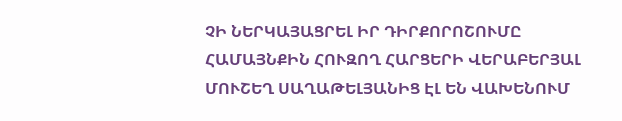ՉԻ ՆԵՐԿԱՅԱՑՐԵԼ ԻՐ ԴԻՐՔՈՐՈՇՈՒՄԸ ՀԱՄԱՅՆՔԻՆ ՀՈՒԶՈՂ ՀԱՐՑԵՐԻ ՎԵՐԱԲԵՐՅԱԼ
ՄՈՒՇԵՂ ՍԱՂԱԹԵԼՅԱՆԻՑ ԷԼ ԵՆ ՎԱԽԵՆՈՒՄ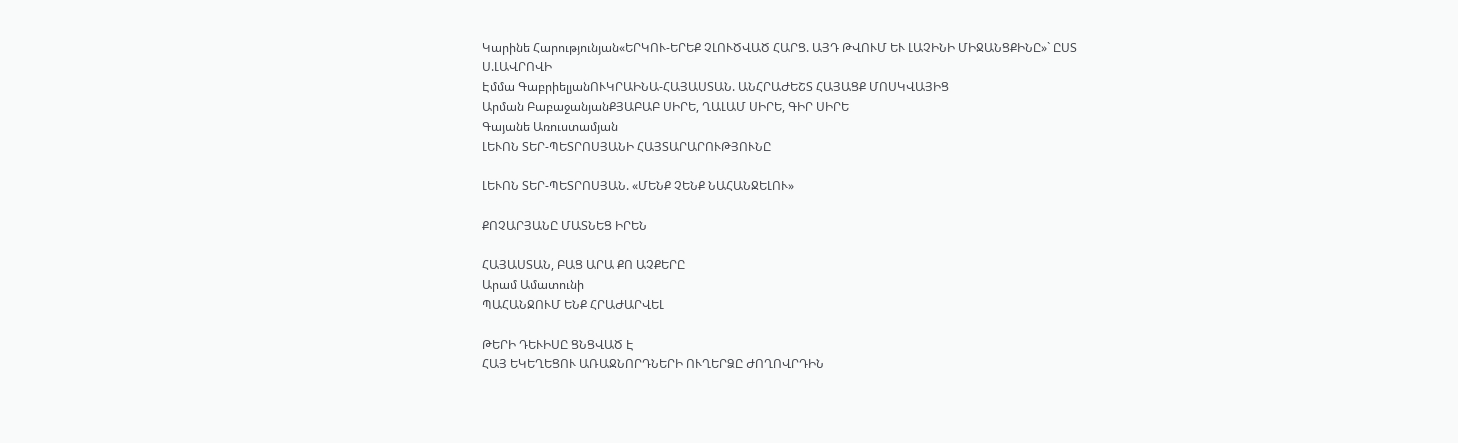Կարինե Հարությունյան«ԵՐԿՈՒ-ԵՐԵՔ ՉԼՈՒԾՎԱԾ ՀԱՐՑ. ԱՅԴ ԹՎՈՒՄ ԵՒ ԼԱՉԻՆԻ ՄԻՋԱՆՑՔԻՆԸ»` ԸՍՏ Ս.ԼԱՎՐՈՎԻ
Էմմա ԳաբրիելյանՈՒԿՐԱԻՆԱ-ՀԱՅԱՍՏԱՆ. ԱՆՀՐԱԺԵՇՏ ՀԱՅԱՑՔ ՄՈՍԿՎԱՅԻՑ
Արման ԲաբաջանյանՔՅԱԲԱԲ ՍԻՐԵ, ՂԱԼԱՄ ՍԻՐԵ, ԳԻՐ ՍԻՐԵ
Գայանե Առուստամյան
ԼԵՒՈՆ ՏԵՐ-ՊԵՏՐՈՍՅԱՆԻ ՀԱՅՏԱՐԱՐՈՒԹՅՈՒՆԸ

ԼԵՒՈՆ ՏԵՐ-ՊԵՏՐՈՍՅԱՆ. «ՄԵՆՔ ՉԵՆՔ ՆԱՀԱՆՋԵԼՈՒ»

ՔՈՉԱՐՅԱՆԸ ՄԱՏՆԵՑ ԻՐԵՆ

ՀԱՅԱՍՏԱՆ, ԲԱՑ ԱՐԱ ՔՈ ԱՉՔԵՐԸ
Արամ Ամատունի
ՊԱՀԱՆՋՈՒՄ ԵՆՔ ՀՐԱԺԱՐՎԵԼ

ԹԵՐԻ ԴԵՒԻՍԸ ՑՆՑՎԱԾ Է
ՀԱՅ ԵԿԵՂԵՑՈՒ ԱՌԱՋՆՈՐԴՆԵՐԻ ՈՒՂԵՐՁԸ ԺՈՂՈՎՐԴԻՆ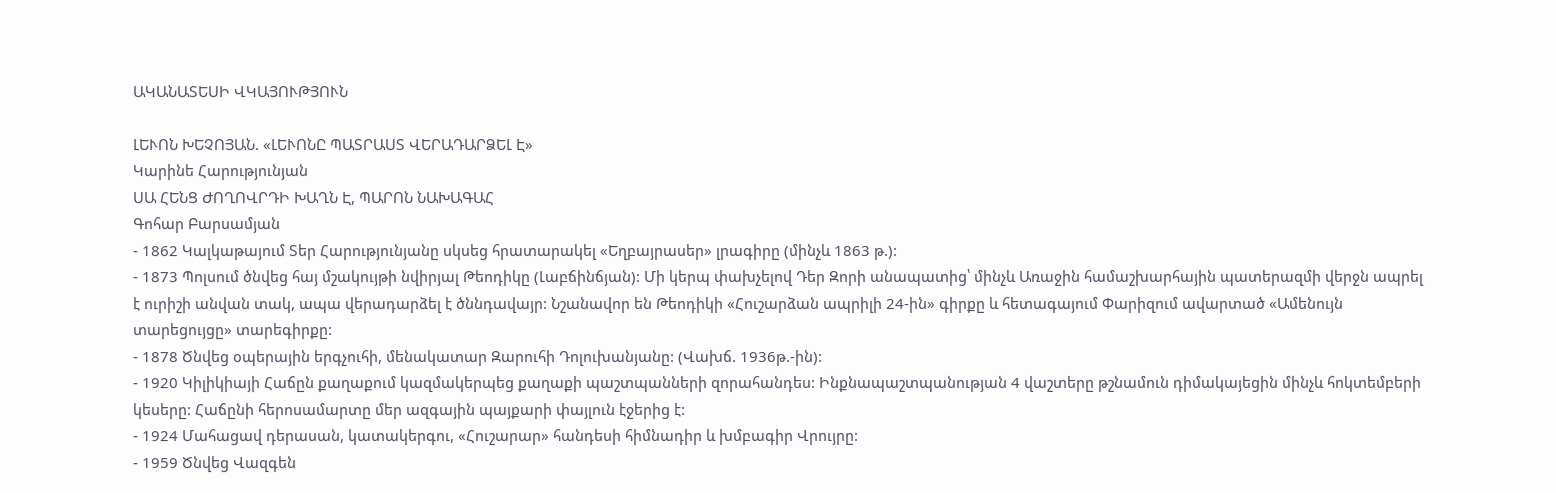ԱԿԱՆԱՏԵՍԻ ՎԿԱՅՈՒԹՅՈՒՆ

ԼԵՒՈՆ ԽԵՉՈՅԱՆ. «ԼԵՒՈՆԸ ՊԱՏՐԱՍՏ ՎԵՐԱԴԱՐՁԵԼ Է»
Կարինե Հարությունյան
ՍԱ ՀԵՆՑ ԺՈՂՈՎՐԴԻ ԽԱՂՆ Է, ՊԱՐՈՆ ՆԱԽԱԳԱՀ
Գոհար Բարսամյան
- 1862 Կալկաթայում Տեր Հարությունյանը սկսեց հրատարակել «Եղբայրասեր» լրագիրը (մինչև 1863 թ.):
- 1873 Պոլսում ծնվեց հայ մշակույթի նվիրյալ Թեոդիկը (Լաբճինճյան): Մի կերպ փախչելով Դեր Զորի անապատից՝ մինչև Առաջին համաշխարհային պատերազմի վերջն ապրել է ուրիշի անվան տակ, ապա վերադարձել է ծննդավայր: Նշանավոր են Թեոդիկի «Հուշարձան ապրիլի 24-ին» գիրքը և հետագայում Փարիզում ավարտած «Ամենույն տարեցույցը» տարեգիրքը:
- 1878 Ծնվեց օպերային երգչուհի, մենակատար Զարուհի Դոլուխանյանը: (Վախճ. 1936թ.-ին):
- 1920 Կիլիկիայի Հաճըն քաղաքում կազմակերպեց քաղաքի պաշտպանների զորահանդես: Ինքնապաշտպանության 4 վաշտերը թշնամուն դիմակայեցին մինչև հոկտեմբերի կեսերը: Հաճընի հերոսամարտը մեր ազգային պայքարի փայլուն էջերից է:
- 1924 Մահացավ դերասան, կատակերգու, «Հուշարար» հանդեսի հիմնադիր և խմբագիր Վրույրը:
- 1959 Ծնվեց Վազգեն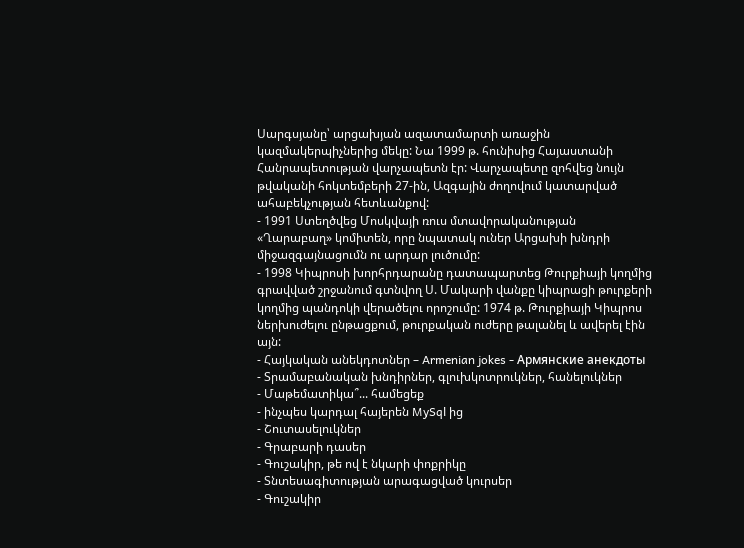Սարգսյանը՝ արցախյան ազատամարտի առաջին կազմակերպիչներից մեկը: Նա 1999 թ. հունիսից Հայաստանի Հանրապետության վարչապետն էր: Վարչապետը զոհվեց նույն թվականի հոկտեմբերի 27-ին, Ազգային ժողովում կատարված ահաբեկչության հետևանքով:
- 1991 Ստեղծվեց Մոսկվայի ռուս մտավորականության «Ղարաբաղ» կոմիտեն, որը նպատակ ուներ Արցախի խնդրի միջազգայնացումն ու արդար լուծումը:
- 1998 Կիպրոսի խորհրդարանը դատապարտեց Թուրքիայի կողմից գրավված շրջանում գտնվող Ս. Մակարի վանքը կիպրացի թուրքերի կողմից պանդոկի վերածելու որոշումը: 1974 թ. Թուրքիայի Կիպրոս ներխուժելու ընթացքում, թուրքական ուժերը թալանել և ավերել էին այն:
- Հայկական անեկդոտներ – Armenian jokes - Армянские анекдоты
- Տրամաբանական խնդիրներ, գլուխկոտրուկներ, հանելուկներ
- Մաթեմատիկա՞... համեցեք
- ինչպես կարդալ հայերեն MySql ից
- Շուտասելուկներ
- Գրաբարի դասեր
- Գուշակիր, թե ով է նկարի փոքրիկը
- Տնտեսագիտության արագացված կուրսեր
- Գուշակիր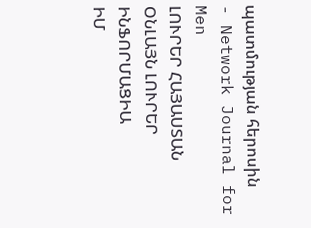պատմության հերոսին
- Network Journal for Men
ԼՈՒՐԵՐ ՀԱՅԱՍՏԱՆ
ՕՆԼԱՅՆ ԼՈՒՐԵՐ
ԻՆՖՈՐՄԱՑԻԱ
ԻՄ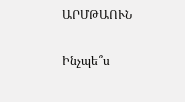ԱՐՄԹԱՈՒՆ

Ինչպե՞ս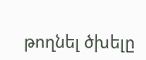թողնել ծխելը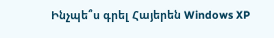Ինչպե՞ս գրել Հայերեն Windows XP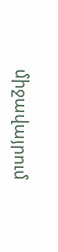միջավայրում